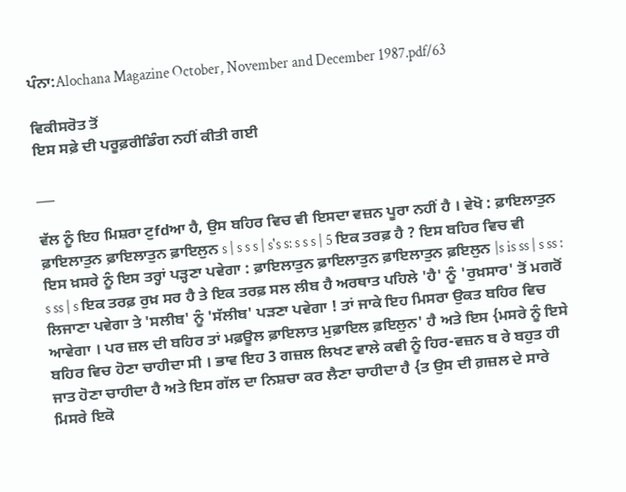ਪੰਨਾ:Alochana Magazine October, November and December 1987.pdf/63

ਵਿਕੀਸਰੋਤ ਤੋਂ
ਇਸ ਸਫ਼ੇ ਦੀ ਪਰੂਫ਼ਰੀਡਿੰਗ ਨਹੀਂ ਕੀਤੀ ਗਈ

___

ਵੱਲ ਨੂੰ ਇਹ ਮਿਸ਼ਰਾ ਟੁfdਆ ਹੈ, ਉਸ ਬਹਿਰ ਵਿਚ ਵੀ ਇਸਦਾ ਵਜ਼ਨ ਪੂਰਾ ਨਹੀਂ ਹੈ । ਵੇਖੋ : ਫ਼ਾਇਲਾਤੁਨ ਫ਼ਾਇਲਾਤੁਨ ਫ਼ਾਇਲਾਤੁਨ ਫ਼ਾਇਲੁਨ s | s s s | s's s: s s s | 5 ਇਕ ਤਰਫ਼ ਹੈ ? ਇਸ ਬਹਿਰ ਵਿਚ ਵੀ ਇਸ ਖ਼ਸਰੇ ਨੂੰ ਇਸ ਤਰ੍ਹਾਂ ਪੜ੍ਹਣਾ ਪਵੇਗਾ : ਫ਼ਾਇਲਾਤੁਨ ਫ਼ਾਇਲਾਤੁਨ ਫ਼ਾਇਲਾਤੁਨ ਫ਼ਇਲੁਨ |s is ss | s ss : s ss | s ਇਕ ਤਰਫ਼ ਰੁਖ਼ ਸਰ ਹੈ ਤੇ ਇਕ ਤਰਫ਼ ਸਲ ਲੀਬ ਹੈ ਅਰਥਾਤ ਪਹਿਲੇ 'ਹੈ' ਨੂੰ 'ਰੁਖ਼ਸਾਰ' ਤੋਂ ਮਗਰੋਂ ਲਿਜਾਣਾ ਪਵੇਗਾ ਤੇ 'ਸਲੀਬ' ਨੂੰ 'ਸੱਲੀਬ' ਪੜਣਾ ਪਵੇਗਾ ! ਤਾਂ ਜਾਕੇ ਇਹ ਮਿਸਰਾ ਉਕਤ ਬਹਿਰ ਵਿਚ ਆਵੇਗਾ । ਪਰ ਜ਼ਲ ਦੀ ਬਹਿਰ ਤਾਂ ਮਫ਼ਊਲ ਫ਼ਾਇਲਾਤ ਮੁਫ਼ਾਇਲ ਫ਼ਇਲੁਨ' ਹੈ ਅਤੇ ਇਸ {ਮਸਰੇ ਨੂੰ ਇਸੇ ਬਹਿਰ ਵਿਚ ਹੋਣਾ ਚਾਹੀਦਾ ਸੀ । ਭਾਵ ਇਹ 3 ਗਜ਼ਲ ਲਿਖਣ ਵਾਲੇ ਕਵੀ ਨੂੰ ਹਿਰ-ਵਜ਼ਨ ਬ ਰੇ ਬਹੁਤ ਹੀ ਜਾਤ ਹੋਣਾ ਚਾਹੀਦਾ ਹੈ ਅਤੇ ਇਸ ਗੱਲ ਦਾ ਨਿਸ਼ਚਾ ਕਰ ਲੈਣਾ ਚਾਹੀਦਾ ਹੈ {ਤ ਉਸ ਦੀ ਗ਼ਜ਼ਲ ਦੇ ਸਾਰੇ ਮਿਸਰੇ ਇਕੋ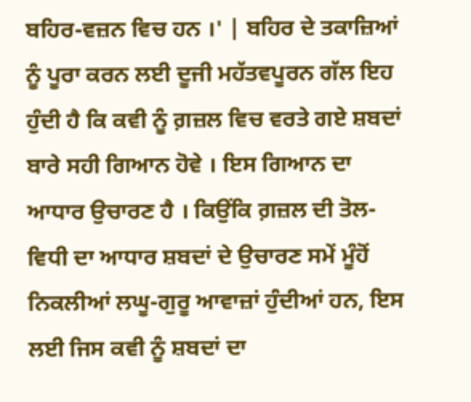ਬਹਿਰ-ਵਜ਼ਨ ਵਿਚ ਹਨ ।' | ਬਹਿਰ ਦੇ ਤਕਾਜ਼ਿਆਂ ਨੂੰ ਪੂਰਾ ਕਰਨ ਲਈ ਦੂਜੀ ਮਹੱਤਵਪੂਰਨ ਗੱਲ ਇਹ ਹੁੰਦੀ ਹੈ ਕਿ ਕਵੀ ਨੂੰ ਗ਼ਜ਼ਲ ਵਿਚ ਵਰਤੇ ਗਏ ਸ਼ਬਦਾਂ ਬਾਰੇ ਸਹੀ ਗਿਆਨ ਹੋਵੇ । ਇਸ ਗਿਆਨ ਦਾ ਆਧਾਰ ਉਚਾਰਣ ਹੈ । ਕਿਉਂਕਿ ਗ਼ਜ਼ਲ ਦੀ ਤੋਲ-ਵਿਧੀ ਦਾ ਆਧਾਰ ਸ਼ਬਦਾਂ ਦੇ ਉਚਾਰਣ ਸਮੇਂ ਮੂੰਹੋਂ ਨਿਕਲੀਆਂ ਲਘੂ-ਗੁਰੂ ਆਵਾਜ਼ਾਂ ਹੁੰਦੀਆਂ ਹਨ, ਇਸ ਲਈ ਜਿਸ ਕਵੀ ਨੂੰ ਸ਼ਬਦਾਂ ਦਾ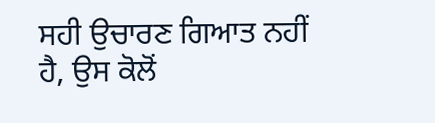ਸਹੀ ਉਚਾਰਣ ਗਿਆਤ ਨਹੀਂ ਹੈ, ਉਸ ਕੋਲੋਂ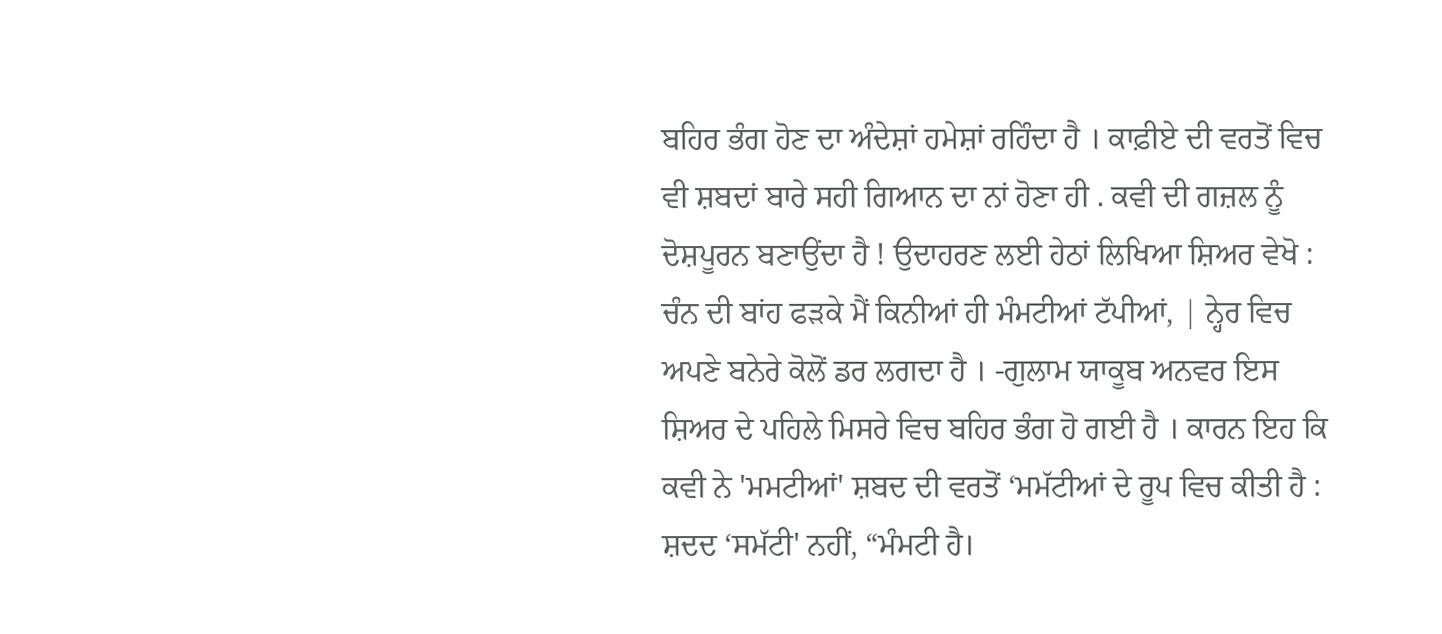ਬਹਿਰ ਭੰਗ ਹੋਣ ਦਾ ਅੰਦੇਸ਼ਾਂ ਹਮੇਸ਼ਾਂ ਰਹਿੰਦਾ ਹੈ । ਕਾਫ਼ੀਏ ਦੀ ਵਰਤੋਂ ਵਿਚ ਵੀ ਸ਼ਬਦਾਂ ਬਾਰੇ ਸਹੀ ਗਿਆਨ ਦਾ ਨਾਂ ਹੋਣਾ ਹੀ . ਕਵੀ ਦੀ ਗਜ਼ਲ ਨੂੰ ਦੋਸ਼ਪੂਰਨ ਬਣਾਉਂਦਾ ਹੈ ! ਉਦਾਹਰਣ ਲਈ ਹੇਠਾਂ ਲਿਖਿਆ ਸ਼ਿਅਰ ਵੇਖੋ : ਚੰਨ ਦੀ ਬਾਂਹ ਫੜਕੇ ਮੈਂ ਕਿਨੀਆਂ ਹੀ ਮੰਮਟੀਆਂ ਟੱਪੀਆਂ, | ਨ੍ਹੇਰ ਵਿਚ ਅਪਣੇ ਬਨੇਰੇ ਕੋਲੋਂ ਡਰ ਲਗਦਾ ਹੈ । -ਗੁਲਾਮ ਯਾਕੂਬ ਅਨਵਰ ਇਸ ਸ਼ਿਅਰ ਦੇ ਪਹਿਲੇ ਮਿਸਰੇ ਵਿਚ ਬਹਿਰ ਭੰਗ ਹੋ ਗਈ ਹੈ । ਕਾਰਨ ਇਹ ਕਿ ਕਵੀ ਨੇ 'ਮਮਟੀਆਂ' ਸ਼ਬਦ ਦੀ ਵਰਤੋਂ ‘ਮਮੱਟੀਆਂ ਦੇ ਰੂਪ ਵਿਚ ਕੀਤੀ ਹੈ : ਸ਼ਦਦ ‘ਸਮੱਟੀ' ਨਹੀਂ, “ਮੰਮਟੀ ਹੈ।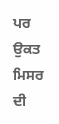ਪਰ ਉਕਤ ਮਿਸਰ ਦੀ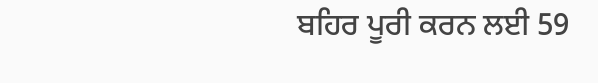ਬਹਿਰ ਪੂਰੀ ਕਰਨ ਲਈ 59